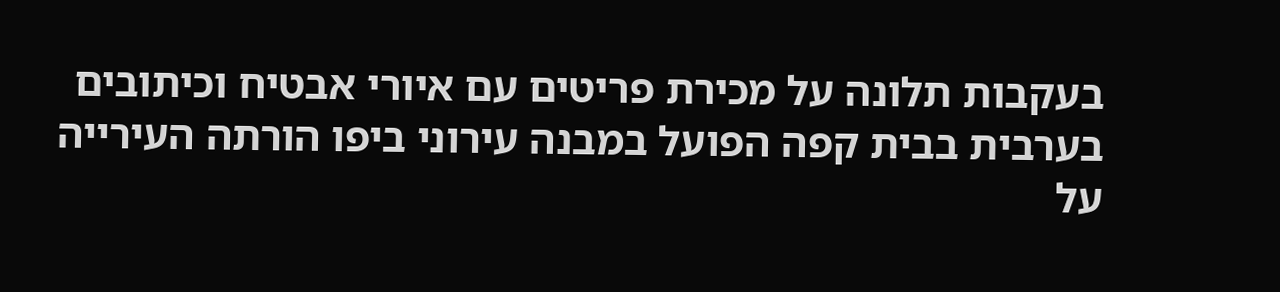בעקבות תלונה על מכירת פריטים עם איורי אבטיח וכיתובים בערבית בבית קפה הפועל במבנה עירוני ביפו הורתה העירייה על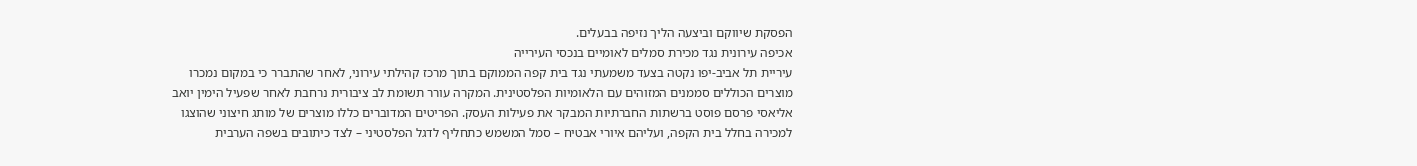הפסקת שיווקם וביצעה הליך נזיפה בבעלים.
אכיפה עירונית נגד מכירת סמלים לאומיים בנכסי העירייה
עיריית תל אביב-יפו נקטה בצעד משמעתי נגד בית קפה הממוקם בתוך מרכז קהילתי עירוני, לאחר שהתברר כי במקום נמכרו מוצרים הכוללים סממנים המזוהים עם הלאומיות הפלסטינית. המקרה עורר תשומת לב ציבורית נרחבת לאחר שפעיל הימין יואב אליאסי פרסם פוסט ברשתות החברתיות המבקר את פעילות העסק. הפריטים המדוברים כללו מוצרים של מותג חיצוני שהוצגו למכירה בחלל בית הקפה, ועליהם איורי אבטיח – סמל המשמש כתחליף לדגל הפלסטיני – לצד כיתובים בשפה הערבית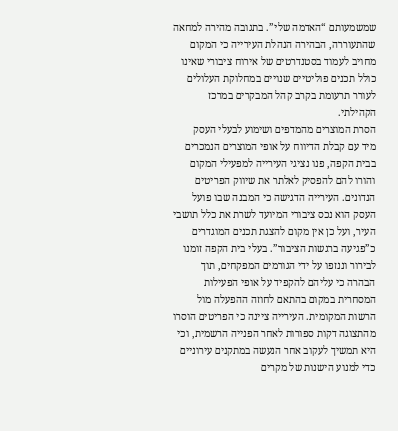שמשמעותם “האדמה שלי”. בתגובה מהירה למחאה שהתעוררה, הבהירה הנהלת העירייה כי המקום מחויב לעמוד בסטנדרטים של אירוח ציבורי שאינו כולל תכנים פוליטיים שנויים במחלוקת העלולים לעורר תרעומת בקרב קהל המבקרים במרכז הקהילתי.
הסרת המוצרים מהמדפים ושימוע לבעלי העסק
מיד עם קבלת הדיווח על אופי המוצרים הנמכרים בבית הקפה, פנו נציגי העירייה למפעילי המקום והורו להם להפסיק לאלתר את שיווק הפריטים הנדונים. העירייה הדגישה כי המבנה שבו פועל העסק הוא נכס ציבורי המיועד לשרת את כלל תושבי העיר, ועל כן אין מקום להצגת תכנים המוגדרים כ”פגיעה ברגשות הציבור”. בעלי בית הקפה זומנו לבירור וננזפו על ידי הגורמים המפקחים, תוך הבהרה כי עליהם להקפיד על אופי הפעילות המסחרית במקום בהתאם לחוזה ההפעלה מול הרשות המקומית. העירייה ציינה כי הפריטים הוסרו מהתצוגה דקות ספורות לאחר הפנייה הרשמית, וכי היא תמשיך לעקוב אחר הנעשה במתקנים עירוניים כדי למנוע הישנות של מקרים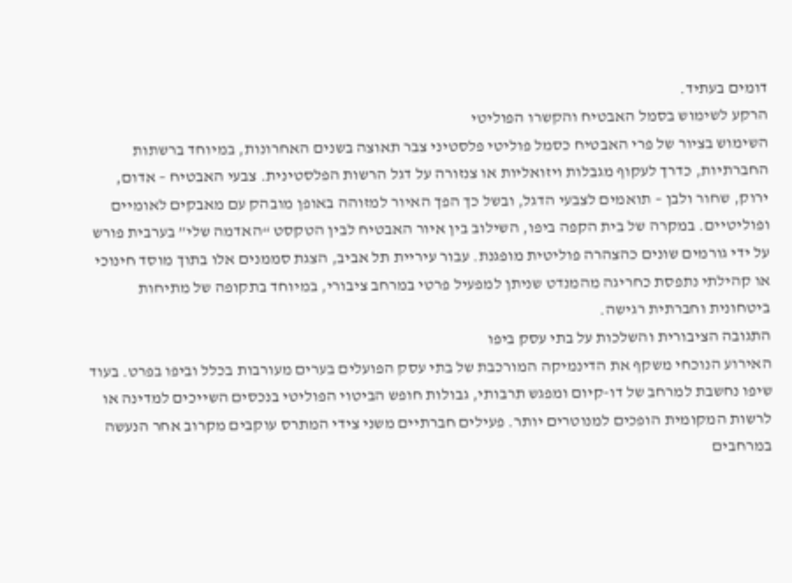דומים בעתיד.
הרקע לשימוש בסמל האבטיח והקשרו הפוליטי
השימוש בציור של פרי האבטיח כסמל פוליטי פלסטיני צבר תאוצה בשנים האחרונות, במיוחד ברשתות החברתיות, כדרך לעקוף מגבלות ויזואליות או צנזורה על דגל הרשות הפלסטינית. צבעי האבטיח – אדום, ירוק, שחור ולבן – תואמים לצבעי הדגל, ובשל כך הפך האיור למזוהה באופן מובהק עם מאבקים לאומיים ופוליטיים. במקרה של בית הקפה ביפו, השילוב בין איור האבטיח לבין הטקסט “האדמה שלי” בערבית פורש על ידי גורמים שונים כהצהרה פוליטית מופגנת. עבור עיריית תל אביב, הצגת סממנים אלו בתוך מוסד חינוכי או קהילתי נתפסת כחריגה מהמנדט שניתן למפעיל פרטי במרחב ציבורי, במיוחד בתקופה של מתיחות ביטחונית וחברתית רגישה.
התגובה הציבורית והשלכות על בתי עסק ביפו
האירוע הנוכחי משקף את הדינמיקה המורכבת של בתי עסק הפועלים בערים מעורבות בכלל וביפו בפרט. בעוד שיפו נחשבת למרחב של דו-קיום ומפגש תרבותי, גבולות חופש הביטוי הפוליטי בנכסים השייכים למדינה או לרשות המקומית הופכים למנוטרים יותר. פעילים חברתיים משני צידי המתרס עוקבים מקרוב אחר הנעשה במרחבים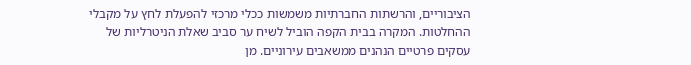הציבוריים, והרשתות החברתיות משמשות ככלי מרכזי להפעלת לחץ על מקבלי ההחלטות. המקרה בבית הקפה הוביל לשיח ער סביב שאלת הניטרליות של עסקים פרטיים הנהנים ממשאבים עירוניים. מן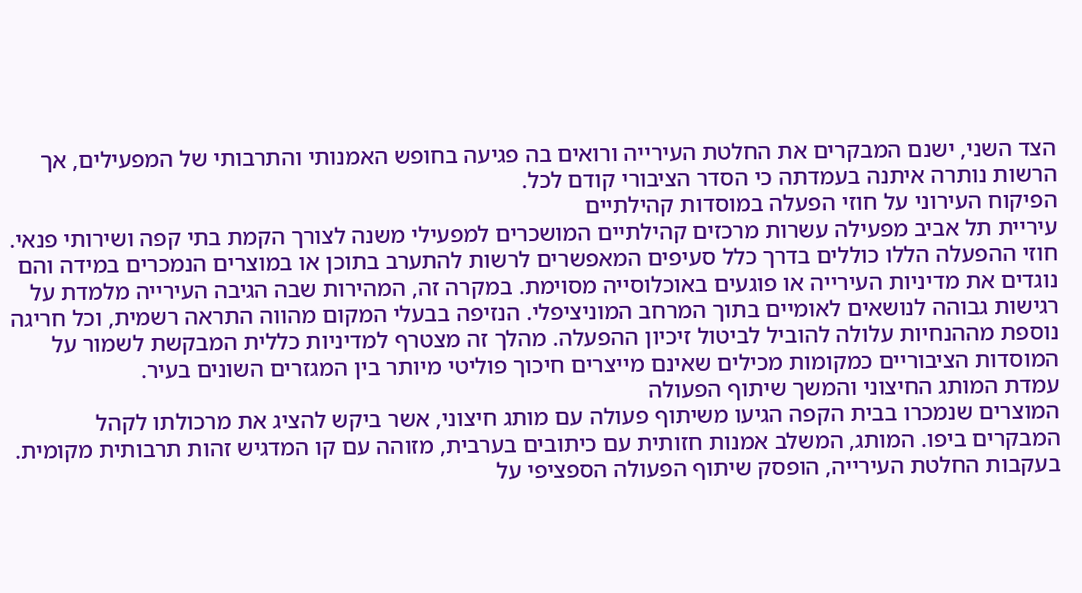הצד השני, ישנם המבקרים את החלטת העירייה ורואים בה פגיעה בחופש האמנותי והתרבותי של המפעילים, אך הרשות נותרה איתנה בעמדתה כי הסדר הציבורי קודם לכל.
הפיקוח העירוני על חוזי הפעלה במוסדות קהילתיים
עיריית תל אביב מפעילה עשרות מרכזים קהילתיים המושכרים למפעילי משנה לצורך הקמת בתי קפה ושירותי פנאי. חוזי ההפעלה הללו כוללים בדרך כלל סעיפים המאפשרים לרשות להתערב בתוכן או במוצרים הנמכרים במידה והם נוגדים את מדיניות העירייה או פוגעים באוכלוסייה מסוימת. במקרה זה, המהירות שבה הגיבה העירייה מלמדת על רגישות גבוהה לנושאים לאומיים בתוך המרחב המוניציפלי. הנזיפה בבעלי המקום מהווה התראה רשמית, וכל חריגה נוספת מההנחיות עלולה להוביל לביטול זיכיון ההפעלה. מהלך זה מצטרף למדיניות כללית המבקשת לשמור על המוסדות הציבוריים כמקומות מכילים שאינם מייצרים חיכוך פוליטי מיותר בין המגזרים השונים בעיר.
עמדת המותג החיצוני והמשך שיתוף הפעולה
המוצרים שנמכרו בבית הקפה הגיעו משיתוף פעולה עם מותג חיצוני, אשר ביקש להציג את מרכולתו לקהל המבקרים ביפו. המותג, המשלב אמנות חזותית עם כיתובים בערבית, מזוהה עם קו המדגיש זהות תרבותית מקומית. בעקבות החלטת העירייה, הופסק שיתוף הפעולה הספציפי על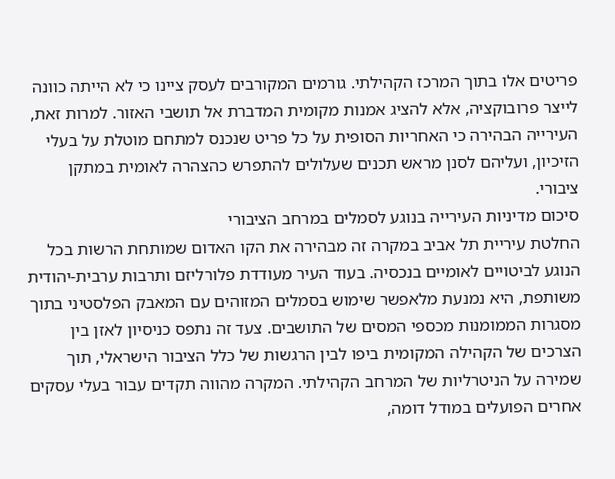פריטים אלו בתוך המרכז הקהילתי. גורמים המקורבים לעסק ציינו כי לא הייתה כוונה לייצר פרובוקציה, אלא להציג אמנות מקומית המדברת אל תושבי האזור. למרות זאת, העירייה הבהירה כי האחריות הסופית על כל פריט שנכנס למתחם מוטלת על בעלי הזיכיון, ועליהם לסנן מראש תכנים שעלולים להתפרש כהצהרה לאומית במתקן ציבורי.
סיכום מדיניות העירייה בנוגע לסמלים במרחב הציבורי
החלטת עיריית תל אביב במקרה זה מבהירה את הקו האדום שמותחת הרשות בכל הנוגע לביטויים לאומיים בנכסיה. בעוד העיר מעודדת פלורליזם ותרבות ערבית-יהודית משותפת, היא נמנעת מלאפשר שימוש בסמלים המזוהים עם המאבק הפלסטיני בתוך מסגרות הממומנות מכספי המסים של התושבים. צעד זה נתפס כניסיון לאזן בין הצרכים של הקהילה המקומית ביפו לבין הרגשות של כלל הציבור הישראלי, תוך שמירה על הניטרליות של המרחב הקהילתי. המקרה מהווה תקדים עבור בעלי עסקים אחרים הפועלים במודל דומה,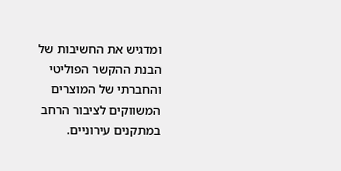ומדגיש את החשיבות של הבנת ההקשר הפוליטי והחברתי של המוצרים המשווקים לציבור הרחב במתקנים עירוניים.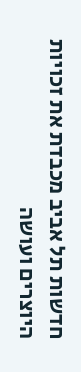חדשות תל אביב מכבדת את זכויות היוצרים ועושה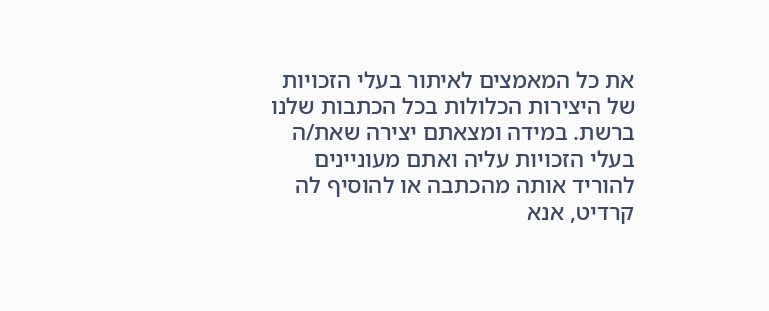את כל המאמצים לאיתור בעלי הזכויות של היצירות הכלולות בכל הכתבות שלנו ברשת. במידה ומצאתם יצירה שאת/ה בעלי הזכויות עליה ואתם מעוניינים להוריד אותה מהכתבה או להוסיף לה קרדיט, אנא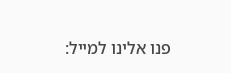פנו אלינו למייל: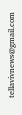tellavivnews@gmail.com